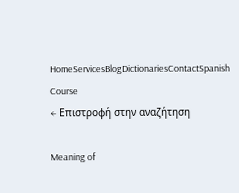HomeServicesBlogDictionariesContactSpanish Course
← Επιστροφή στην αναζήτηση

Meaning of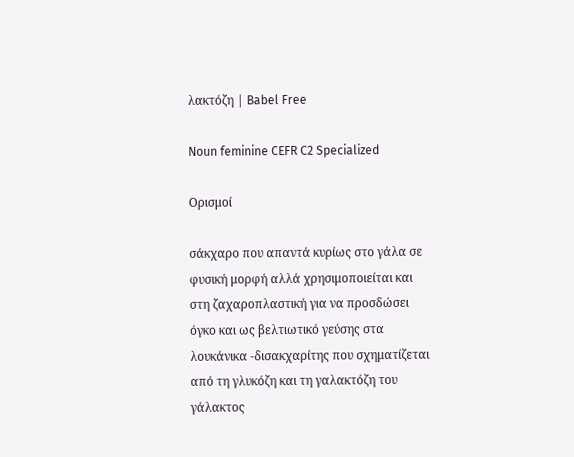λακτόζη | Babel Free

Noun feminine CEFR C2 Specialized

Ορισμοί

σάκχαρο που απαντά κυρίως στο γάλα σε φυσική μορφή αλλά χρησιμοποιείται και στη ζαχαροπλαστική για να προσδώσει όγκο και ως βελτιωτικό γεύσης στα λουκάνικα -δισακχαρίτης που σχηματίζεται από τη γλυκόζη και τη γαλακτόζη του γάλακτος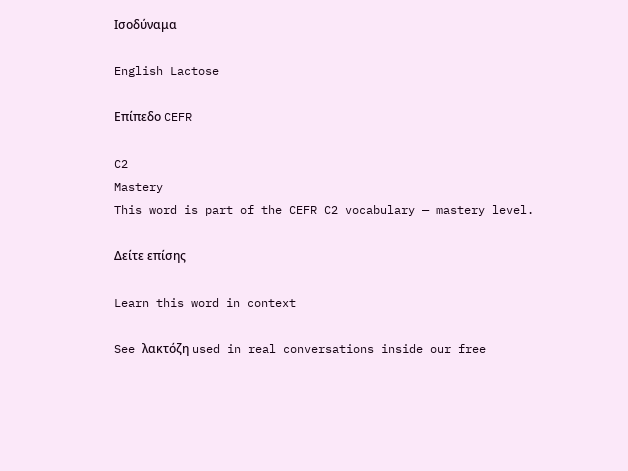Ισοδύναμα

English Lactose

Επίπεδο CEFR

C2
Mastery
This word is part of the CEFR C2 vocabulary — mastery level.

Δείτε επίσης

Learn this word in context

See λακτόζη used in real conversations inside our free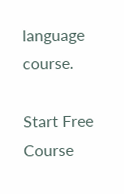language course.

Start Free Course